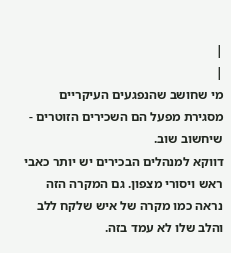|
|
מי שחושב שהנפגעים העיקריים מסגירת מפעל הם השכירים הזוטרים - שיחשוב שוב.
דווקא למנהלים הבכירים יש יותר כאבי ראש ויסורי מצפון. גם המקרה הזה נראה כמו מקרה של איש שלקח ללב והלב שלו לא עמד בזה.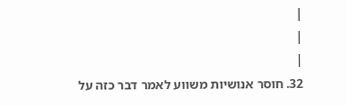|
|
|
32. חוסר אנושיות משווע לאמר דבר כזה על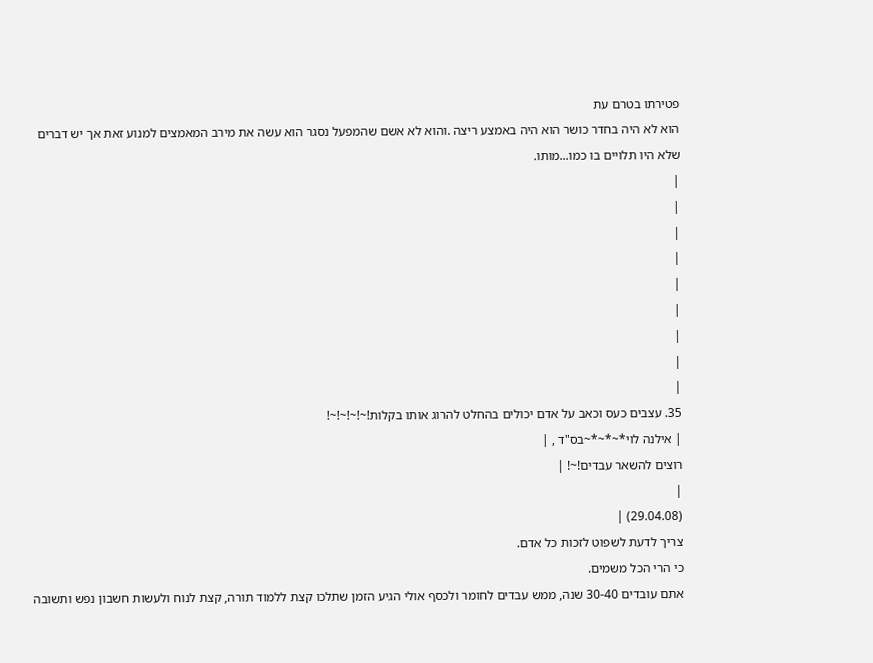פטירתו בטרם עת
הוא לא היה בחדר כושר הוא היה באמצע ריצה .והוא לא אשם שהמפעל נסגר הוא עשה את מירב המאמצים למנוע זאת אך יש דברים שלא היו תלויים בו כמו...מותו.
|
|
|
|
|
|
|
|
|
35. עצבים כעס וכאב על אדם יכולים בהחלט להרוג אותו בקלות!~!~!~!~!
| אילנה לוי*~*~*~בס"ד , |
רוצים להשאר עבדים!~! |
|
(29.04.08) |
צריך לדעת לשפוט לזכות כל אדם.
כי הרי הכל משמים.
אתם עובדים 30-40 שנה, ממש עבדים לחומר ולכסף אולי הגיע הזמן שתלכו קצת ללמוד תורה, קצת לנוח ולעשות חשבון נפש ותשובה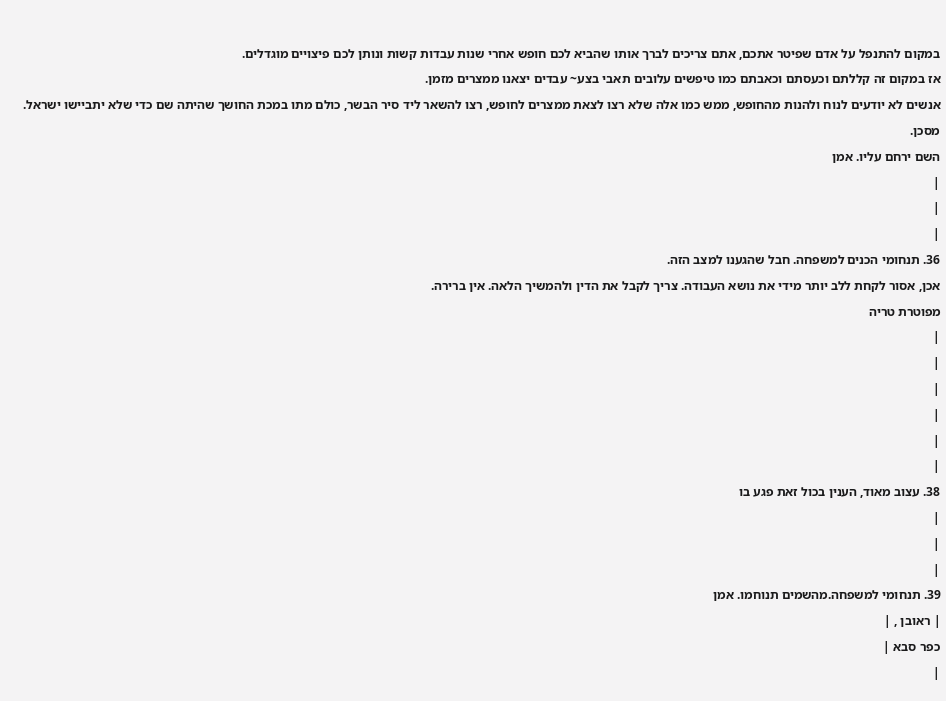במקום להתנפל על אדם שפיטר אתכם, אתם צריכים לברך אותו שהביא לכם חופש אחרי שנות עבדות קשות ונותן לכם פיצויים מוגדלים.
אז במקום זה קללתם וכעסתם וכאבתם כמו טיפשים עלובים תאבי בצע~ עבדים יצאנו ממצרים מזמן.
אנשים לא יודעים לנוח ולהנות מהחופש, ממש כמו אלה שלא רצו לצאת ממצרים לחופש, רצו להשאר ליד סיר הבשר, כולם מתו במכת החושך שהיתה שם כדי שלא יתביישו ישראל.
מסכן.
השם ירחם עליו. אמן
|
|
|
36. תנחומי הכנים למשפחה. חבל שהגענו למצב הזה.
אכן, אסור לקחת ללב יותר מידי את נושא העבודה. צריך לקבל את הדין ולהמשיך הלאה. אין ברירה.
מפוטרת טריה
|
|
|
|
|
|
38. עצוב מאוד, הענין בכול זאת פגע בו
|
|
|
39. תנחומי למשפחה.מהשמים תנוחמו. אמן
| ראובן , |
כפר סבא |
|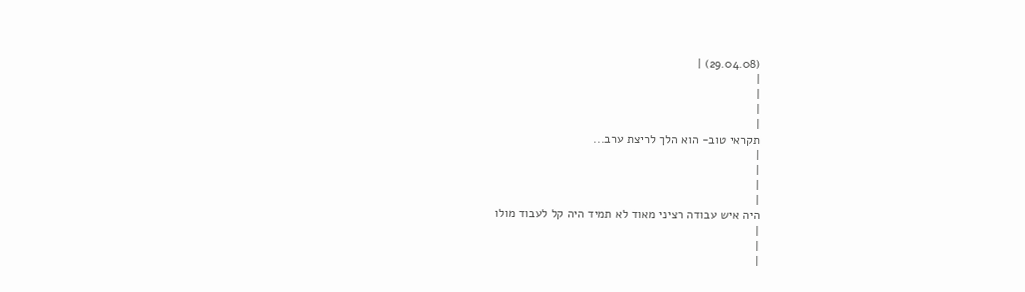(29.04.08) |
|
|
|
|
תקראי טוב- הוא הלך לריצת ערב...
|
|
|
|
היה איש עבודה רציני מאוד לא תמיד היה קל לעבוד מולו
|
|
|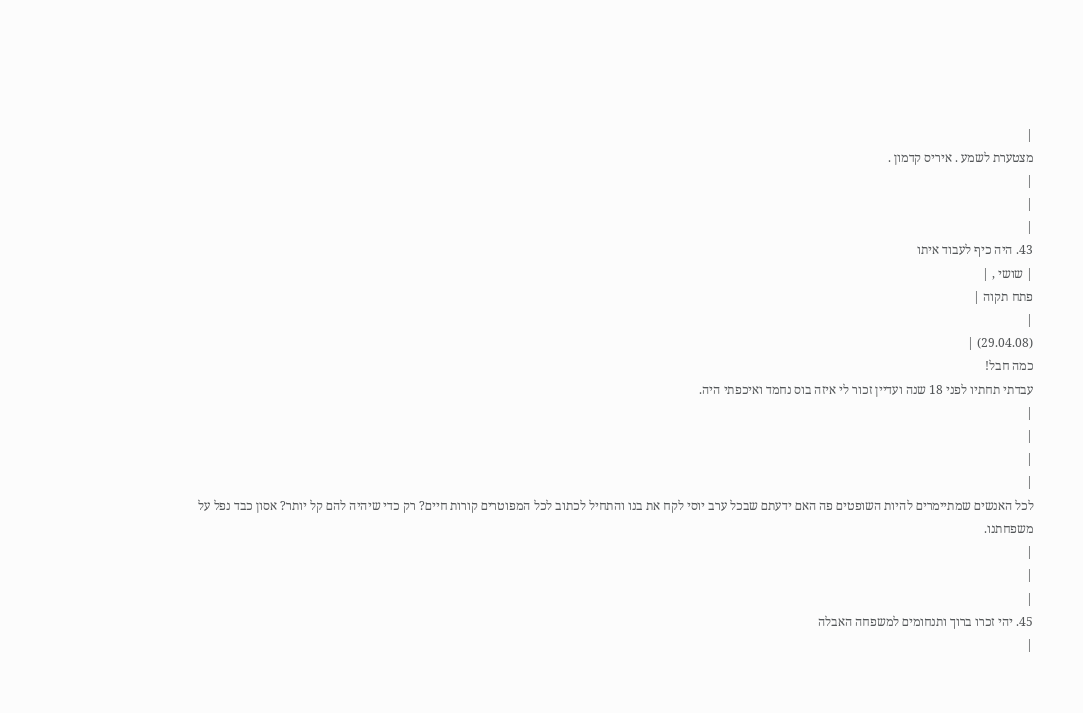|
מצטערת לשמע . איריס קדמון .
|
|
|
43. היה כיף לעבוד איתו
| שושי , |
פתח תקוה |
|
(29.04.08) |
כמה חבל!
עבדתי תחתיו לפני 18 שנה ועדיין זכור לי איזה בוס נחמד ואיכפתי היה.
|
|
|
|
לכל האנשים שמתיימרים להיות השופטים פה האם ידעתם שבכל ערב יוסי לקח את בנו והתחיל לכתוב לכל המפוטרים קורות חיים? רק כדי שיהיה להם קל יותר? אסון כבד נפל על משפחתנו.
|
|
|
45. יהי זכרו ברוך ותנחומים למשפחה האבלה
|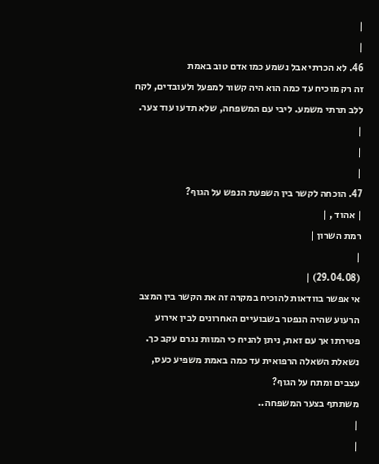|
|
46. לא הכרתי אבל נשמע כמו אדם טוב באמת
זה רק מוכיח עד כמה הוא היה קשור למפעל ולעובדים, לקח ללב תרתי משמע. ליבי עם המשפחה, שלא תדעו עוד צער.
|
|
|
47. הוכחה לקשר בין השפעת הנפש על הגוף?
| אהוד , |
רמת השרון |
|
(29.04.08) |
אי אפשר בוודאות להוכיח במקרה זה את הקשר בין המצב הרעוע שהיה הנפטר בשבועיים האחרונים לבין אירוע פטירתו אך עם זאת, ניתן להניח כי המוות נגרם עקב כך.
נשאלת השאלה הרפואית עד כמה באמת משפיע כעס, עצבים ומתח על הגוף?
משתתף בצער המשפחה..
|
|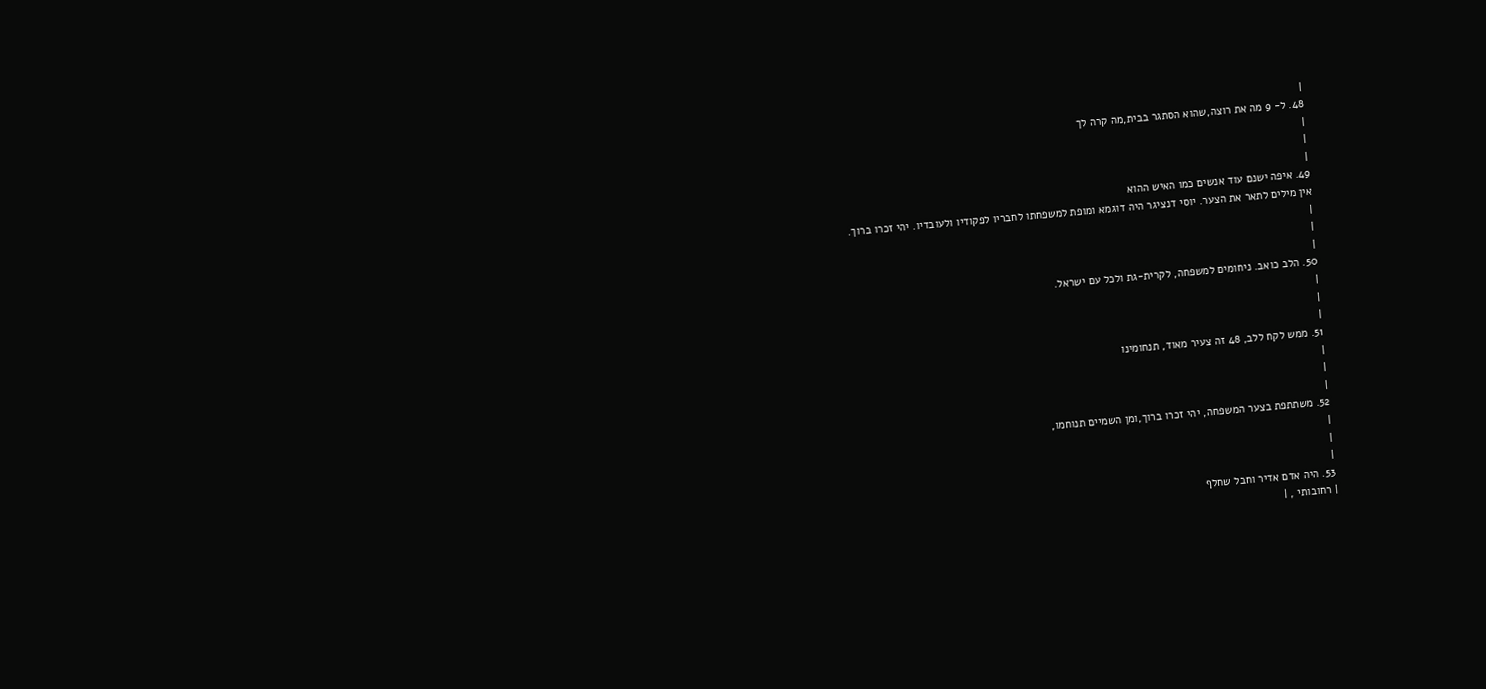|
48. ל- 9 מה את רוצה,שהוא הסתגר בבית,מה קרה לך
|
|
|
49. איפה ישנם עוד אנשים כמו האיש ההוא
אין מילים לתאר את הצער. יוסי דנציגר היה דוגמא ומופת למשפחתו לחבריו לפקודיו ולעובדיו. יהי זכרו ברוך.
|
|
|
50. הלב כואב. ניחומים למשפחה, לקרית-גת ולכל עם ישראל.
|
|
|
51. ממש לקח ללב, 48 זה צעיר מאוד, תנחומינו
|
|
|
52. משתתפת בצער המשפחה, יהי זכרו ברוך,ומן השמיים תנוחמו,
|
|
|
53. היה אדם אדיר וחבל שחלף
| רחובותי , |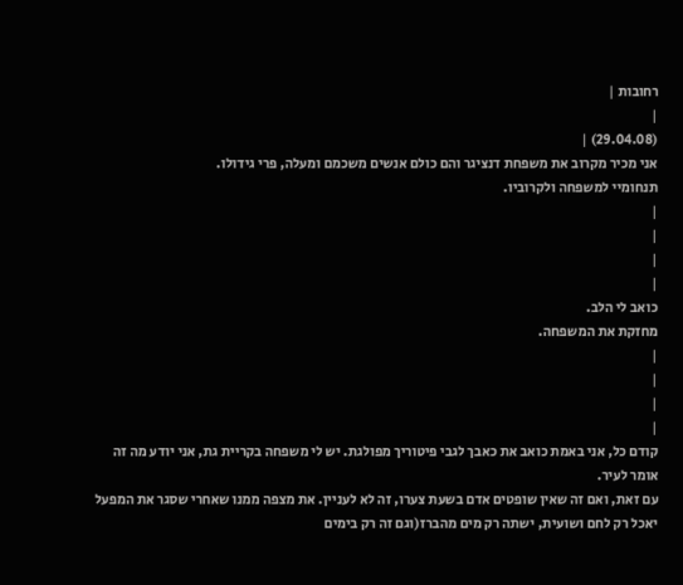רחובות |
|
(29.04.08) |
אני מכיר מקרוב את משפחת דנציגר והם כולם אנשים משכמם ומעלה, פרי גידולו.
תנחומיי למשפחה ולקרוביו.
|
|
|
|
כואב לי הלב.
מחזקת את המשפחה.
|
|
|
|
קודם כל, אני באמת כואב את כאבך לגבי פיטוריך מפולגת. יש לי משפחה בקריית גת, אני יודע מה זה אומר לעיר.
עם זאת, ואם זה שאין שופטים אדם בשעת צערו, זה לא לעניין. את מצפה ממנו שאחרי שסגר את המפעל יאכל רק לחם ושועית, ישתה רק מים מהברז(וגם זה רק בימים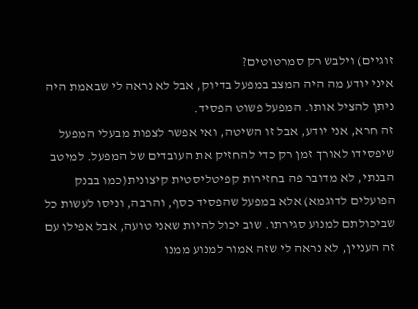זוגיים) וילבש רק סמרטוטים?
איני יודע מה היה המצב במפעל בדיוק, אבל לא נראה לי שבאמת היה ניתן להציל אותו. המפעל פשוט הפסיד.
זה חרא, אני יודע, אבל זו השיטה, ואי אפשר לצפות מבעלי המפעל שיפסידו לאורך זמן רק כדי להחזיק את העובדים של המפעל. למיטב הבנתי, לא מדובר פה בחזירות קפיטליסטית קיצונית(כמו בבנק הפועלים לדוגמא) אלא במפעל שהפסיד כסף, והרבה, וניסו לעשות כל שביכולתם למנוע סגירתו. שוב יכול להיות שאני טועה, אבל אפילו עם זה העניין, לא נראה לי שזה אמור למנוע ממנו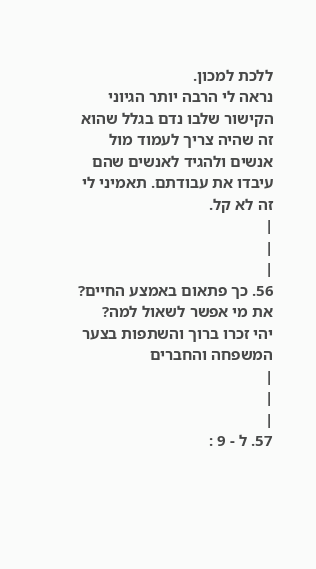ללכת למכון.
נראה לי הרבה יותר הגיוני הקישור שלבו נדם בגלל שהוא זה שהיה צריך לעמוד מול אנשים ולהגיד לאנשים שהם עיבדו את עבודתם. תאמיני לי זה לא קל.
|
|
|
56. כך פתאום באמצע החיים?
את מי אפשר לשאול למה?
יהי זכרו ברוך והשתפות בצער המשפחה והחברים
|
|
|
57. ל - 9 :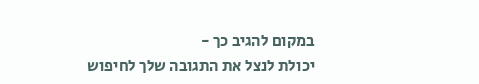במקום להגיב כך -
יכולת לנצל את התגובה שלך לחיפוש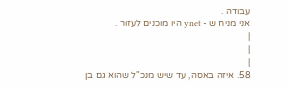עבודה .
אני מניח ש - ynet היו מוכנים לעזור .
|
|
|
58. איזה באסה, עד שיש מנכ"ל שהוא גם בן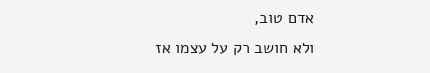אדם טוב,
ולא חושב רק על עצמו אז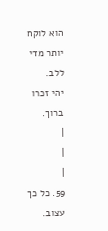הוא לוקח יותר מדי ללב.
יהי זכרו ברוך.
|
|
|
59. כל כך עצוב.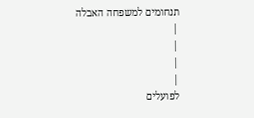תנחומים למשפחה האבלה
|
|
|
|
לפועלים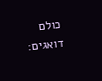כולם דואגים: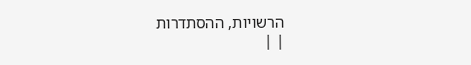הרשויות, ההסתדרות
| |